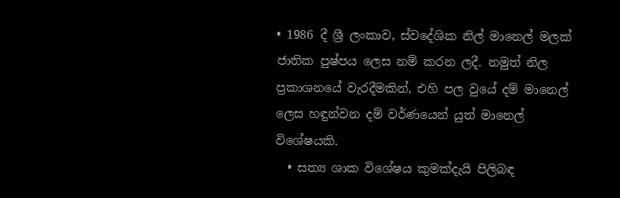• 1986 දී ශ්‍රී ලංකාව, ස්වදේශික නිල් මානෙල් මලක් ජාතික පුෂ්පය ලෙස නම් කරන ලදී. නමුත් නිල ප්‍රකාශනයේ වැරදීමකින්, එහි පල වුයේ දම් මානෙල් ලෙස හඳුන්වන දම් වර්ණයෙන් යුත් මානෙල් විශේෂයකි.
  • සත්‍ය ශාක විශේෂය කුමක්දැයි පිලිබඳ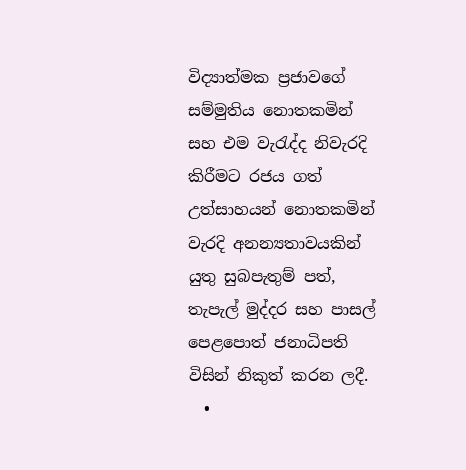විද්‍යාත්මක ප්‍රජාවගේ සම්මුතිය නොතකමින් සහ එම වැරැද්ද නිවැරදි කිරීමට රජය ගත් උත්සාහයන් නොතකමින් වැරදි අනන්‍යතාවයකින් යුතු සුබපැතුම් පත්, තැපැල් මුද්දර සහ පාසල් පෙළපොත් ජනාධිපති විසින් නිකුත් කරන ලදී.
  •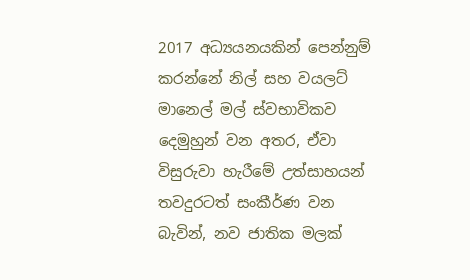2017 අධ්‍යයනයකින් පෙන්නුම් කරන්නේ නිල් සහ වයලට් මානෙල් මල් ස්වභාවිකව දෙමුහුන් වන අතර, ඒවා විසුරුවා හැරීමේ උත්සාහයන් තවදුරටත් සංකීර්ණ වන බැවින්, නව ජාතික මලක්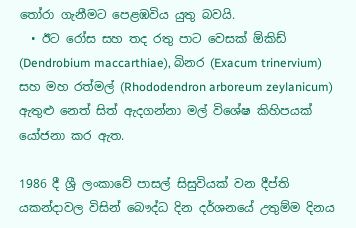තෝරා ගැනීමට පෙළඹවිය යුතු බවයි.
  • ඊට රෝස සහ තද රතු පාට වෙසක් ඕකිඩ් (Dendrobium maccarthiae), බිනර (Exacum trinervium) සහ මහ රත්මල් (Rhododendron arboreum zeylanicum) ඇතුළු නෙත් සිත් ඇදගන්නා මල් විශේෂ කිහිපයක් යෝජනා කර ඇත.

1986 දී ශ්‍රී ලංකාවේ පාසල් සිසුවියක් වන දීප්ති යකන්දාවල විසින් බෞද්ධ දින දර්ශනයේ උතුම්ම දිනය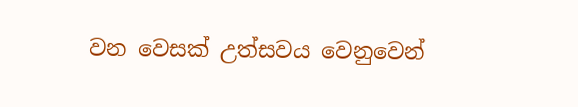වන වෙසක් උත්සවය වෙනුවෙන්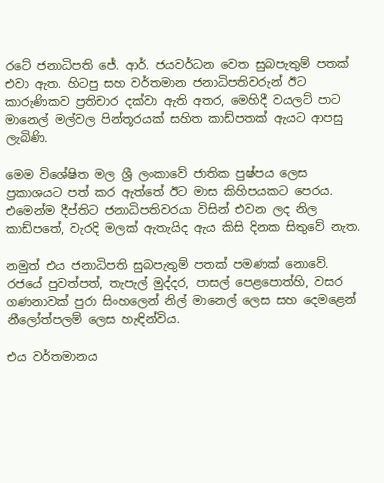රටේ ජනාධිපති ජේ. ආර්. ජයවර්ධන වෙත සුබපැතුම් පතක් එවා ඇත. හිටපු සහ වර්තමාන ජනාධිපතිවරුන් ඊට කාරුණිකව ප්‍රතිචාර දක්වා ඇති අතර, මෙහිදී වයලට් පාට මානෙල් මල්වල පින්තූරයක් සහිත කාඩ්පතක් ඇයට ආපසු ලැබිණි.

මෙම විශේෂිත මල ශ්‍රී ලංකාවේ ජාතික පුෂ්පය ලෙස ප්‍රකාශයට පත් කර ඇත්තේ ඊට මාස කිහිපයකට පෙරය. එමෙන්ම දීප්තිට ජනාධිපතිවරයා විසින් එවන ලද නිල කාඩ්පතේ, වැරදි මලක් ඇතැයිද ඇය කිසි දිනක සිතුවේ නැත.

නමුත් එය ජනාධිපති සුබපැතුම් පතක් පමණක් නොවේ. රජයේ පුවත්පත්, තැපැල් මුද්දර, පාසල් පෙළපොත්හි, වසර ගණනාවක් පුරා සිංහලෙන් නිල් මානෙල් ලෙස සහ දෙමළෙන් නීලෝත්පලම් ලෙස හැඳින්විය.

එය වර්තමානය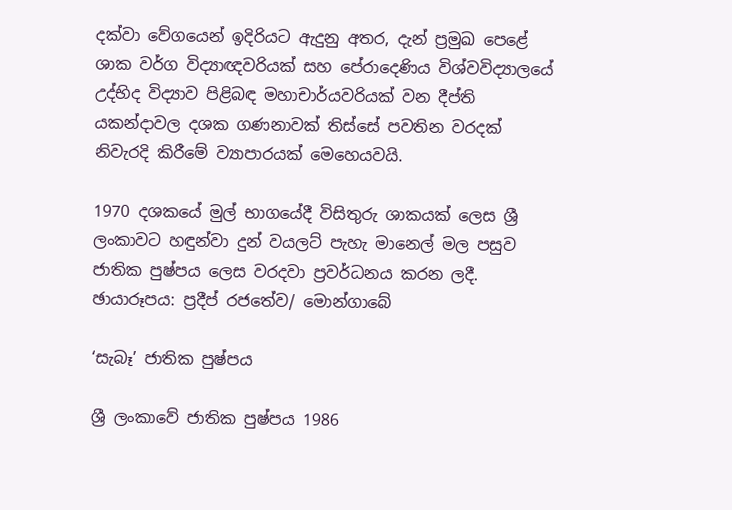දක්වා වේගයෙන් ඉදිරියට ඇදුනු අතර, දැන් ප්‍රමුඛ පෙළේ ශාක වර්ග විද්‍යාඥවරියක් සහ පේරාදෙණිය විශ්වවිද්‍යාලයේ උද්භිද විද්‍යාව පිළිබඳ මහාචාර්යවරියක් වන දීප්ති යකන්දාවල දශක ගණනාවක් තිස්සේ පවතින වරදක් නිවැරදි කිරීමේ ව්‍යාපාරයක් මෙහෙයවයි.

1970 දශකයේ මුල් භාගයේදී විසිතුරු ශාකයක් ලෙස ශ්‍රී ලංකාවට හඳුන්වා දුන් වයලට් පැහැ මානෙල් මල පසුව ජාතික පුෂ්පය ලෙස වරදවා ප්‍රවර්ධනය කරන ලදී. ඡායාරූපය: ප්‍රදීප් රජතේව/ මොන්ගාබේ

‘සැබෑ’ ජාතික පුෂ්පය

ශ්‍රී ලංකාවේ ජාතික පුෂ්පය 1986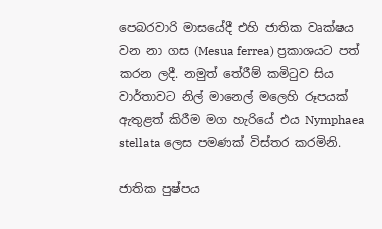පෙබරවාරි මාසයේදී එහි ජාතික වෘක්ෂය වන නා ගස (Mesua ferrea) ප්‍රකාශයට පත් කරන ලදී. නමුත් තේරීම් කමිටුව සිය වාර්තාවට නිල් මානෙල් මලෙහි රූපයක් ඇතුළත් කිරීම මග හැරියේ එය Nymphaea stellata ලෙස පමණක් විස්තර කරමිනි.

ජාතික පුෂ්පය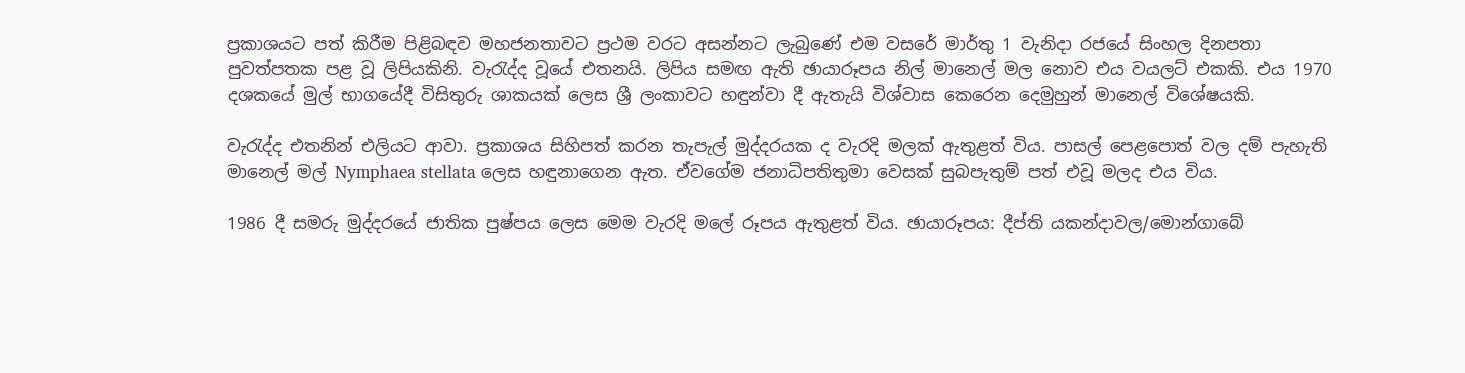ප්‍රකාශයට පත් කිරීම පිළිබඳව මහජනතාවට ප්‍රථම වරට අසන්නට ලැබුණේ එම වසරේ මාර්තු 1 වැනිදා රජයේ සිංහල දිනපතා පුවත්පතක පළ වූ ලිපියකිනි. වැරැද්ද වූයේ එතනයි. ලිපිය සමඟ ඇති ඡායාරූපය නිල් මානෙල් මල නොව එය වයලට් එකකි. එය 1970 දශකයේ මුල් භාගයේදී විසිතුරු ශාකයක් ලෙස ශ්‍රී ලංකාවට හඳුන්වා දී ඇතැයි විශ්වාස කෙරෙන දෙමුහුන් මානෙල් විශේෂයකි.

වැරැද්ද එතනින් එලියට ආවා. ප්‍රකාශය සිහිපත් කරන තැපැල් මුද්දරයක ද වැරදි මලක් ඇතුළත් විය. පාසල් පෙළපොත් වල දම් පැහැති මානෙල් මල් Nymphaea stellata ලෙස හඳුනාගෙන ඇත. ඒවගේම ජනාධිපතිතුමා වෙසක් සුබපැතුම් පත් එවූ මලද එය විය.

1986 දී සමරු මුද්දරයේ ජාතික පුෂ්පය ලෙස මෙම වැරදි මලේ රූපය ඇතුළත් විය. ඡායාරූපය: දීප්ති යකන්දාවල/මොන්ගාබේ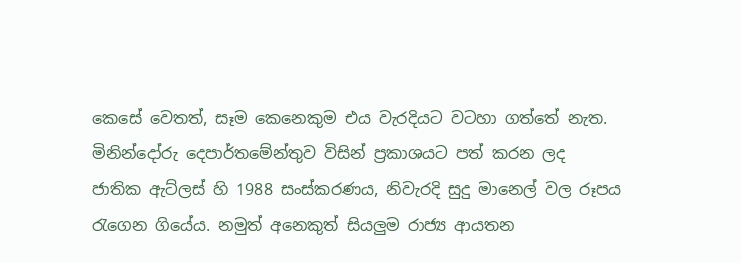කෙසේ වෙතත්, සෑම කෙනෙකුම එය වැරදියට වටහා ගත්තේ නැත. මිනින්දෝරු දෙපාර්තමේන්තුව විසින් ප්‍රකාශයට පත් කරන ලද ජාතික ඇට්ලස් හි 1988 සංස්කරණය, නිවැරදි සුදු මානෙල් වල රූපය රැගෙන ගියේය. නමුත් අනෙකුත් සියලුම රාජ්‍ය ආයතන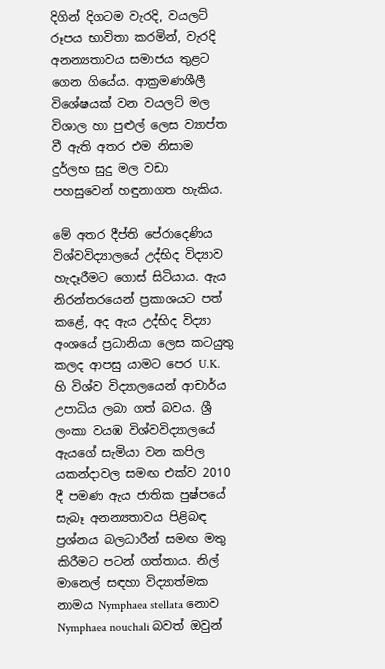දිගින් දිගටම වැරදි, වයලට් රූපය භාවිතා කරමින්, වැරදි අනන්‍යතාවය සමාජය තුළට ගෙන ගියේය. ආක්‍රමණශීලී විශේෂයක් වන වයලට් මල විශාල හා පුළුල් ලෙස ව්‍යාප්ත වී ඇති අතර එම නිසාම දුර්ලභ සුදු මල වඩා පහසුවෙන් හඳුනාගත හැකිය.

මේ අතර දීප්ති පේරාදෙණිය විශ්වවිද්‍යාලයේ උද්භිද විද්‍යාව හැදෑරීමට ගොස් සිටියාය. ඇය නිරන්තරයෙන් ප්‍රකාශයට පත් කළේ, අද ඇය උද්භිද විද්‍යා අංශයේ ප්‍රධානියා ලෙස කටයුතු කලද ආපසු යාමට පෙර U.K. හි විශ්ව විද්‍යාලයෙන් ආචාර්ය උපාධිය ලබා ගත් බවය. ශ්‍රී ලංකා වයඹ විශ්වවිද්‍යාලයේ ඇයගේ සැමියා වන කපිල යකන්දාවල සමඟ එක්ව 2010 දී පමණ ඇය ජාතික පුෂ්පයේ සැබෑ අනන්‍යතාවය පිළිබඳ ප්‍රශ්නය බලධාරීන් සමඟ මතු කිරීමට පටන් ගත්තාය. නිල් මානෙල් සඳහා විද්‍යාත්මක නාමය Nymphaea stellata නොව  Nymphaea nouchali බවත් ඔවුන්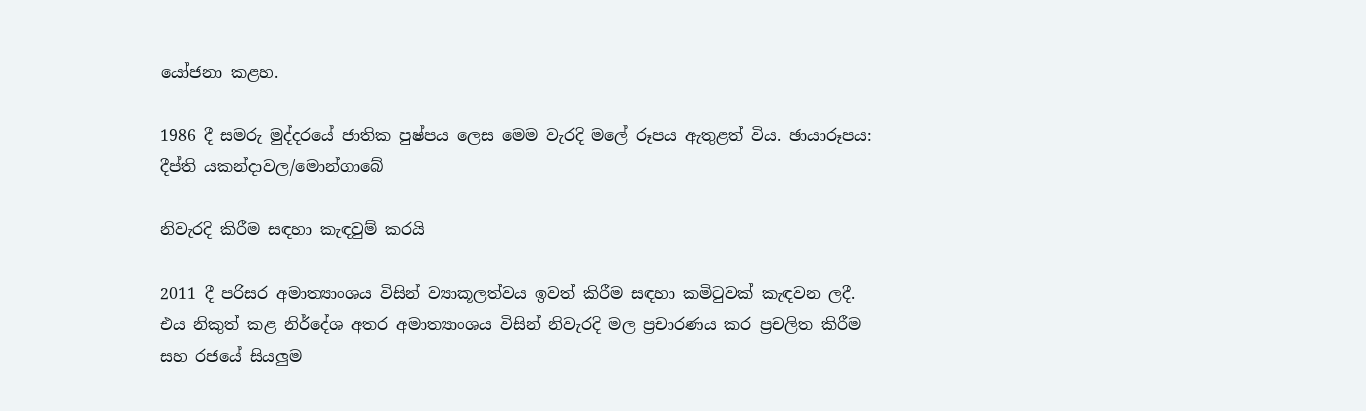යෝජනා කළහ.

1986 දී සමරු මුද්දරයේ ජාතික පුෂ්පය ලෙස මෙම වැරදි මලේ රූපය ඇතුළත් විය. ඡායාරූපය: දීප්ති යකන්දාවල/මොන්ගාබේ

නිවැරදි කිරීම සඳහා කැඳවුම් කරයි

2011 දී පරිසර අමාත්‍යාංශය විසින් ව්‍යාකූලත්වය ඉවත් කිරීම සඳහා කමිටුවක් කැඳවන ලදී. එය නිකුත් කළ නිර්දේශ අතර අමාත්‍යාංශය විසින් නිවැරදි මල ප්‍රචාරණය කර ප්‍රචලිත කිරීම සහ රජයේ සියලුම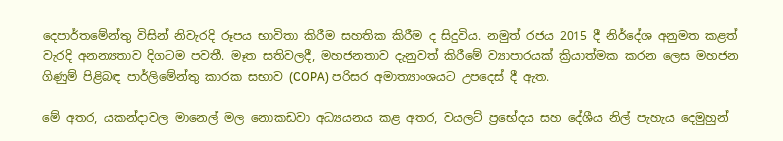දෙපාර්තමේන්තු විසින් නිවැරදි රූපය භාවිතා කිරීම සහතික කිරීම ද සිදුවිය. නමුත් රජය 2015 දී නිර්දේශ අනුමත කළත් වැරදි අනන්‍යතාව දිගටම පවතී. මෑත සතිවලදී, මහජනතාව දැනුවත් කිරීමේ ව්‍යාපාරයක් ක්‍රියාත්මක කරන ලෙස මහජන ගිණුම් පිළිබඳ පාර්ලිමේන්තු කාරක සභාව (COPA) පරිසර අමාත්‍යාංශයට උපදෙස් දී ඇත.

මේ අතර, යකන්දාවල මානෙල් මල නොකඩවා අධ්‍යයනය කළ අතර, වයලට් ප්‍රභේදය සහ දේශීය නිල් පැහැය දෙමුහුන්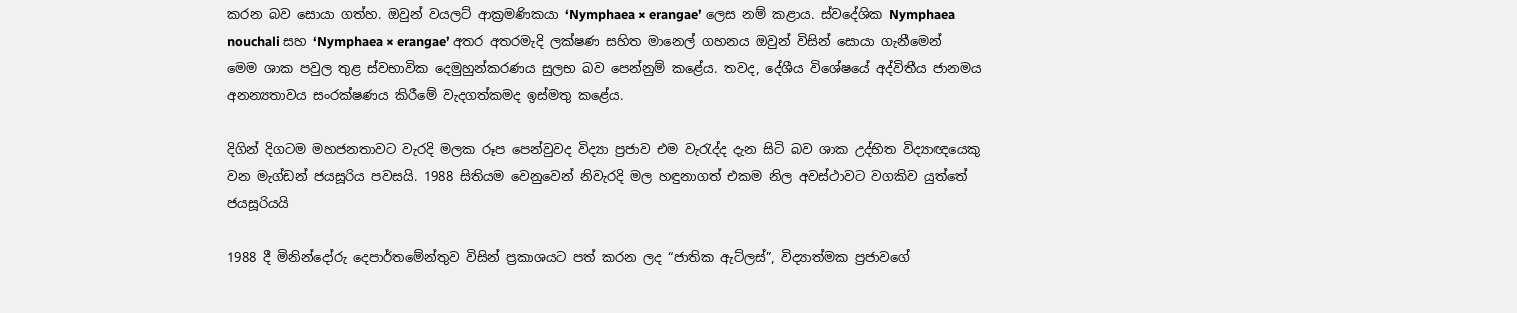කරන බව සොයා ගත්හ. ඔවුන් වයලට් ආක්‍රමණිකයා ‘Nymphaea × erangae’ ලෙස නම් කළාය. ස්වදේශික Nymphaea nouchali සහ ‘Nymphaea × erangae’ අතර අතරමැදි ලක්ෂණ සහිත මානෙල් ගහනය ඔවුන් විසින් සොයා ගැනීමෙන් මෙම ශාක පවුල තුළ ස්වභාවික දෙමුහුන්කරණය සුලභ බව පෙන්නුම් කළේය. තවද, දේශීය විශේෂයේ අද්විතීය ජානමය අනන්‍යතාවය සංරක්ෂණය කිරීමේ වැදගත්කමද ඉස්මතු කළේය.

දිගින් දිගටම මහජනතාවට වැරදි මලක රූප පෙන්වුවද විද්‍යා ප්‍රජාව එම වැරැද්ද දැන සිටි බව ශාක උද්භිත විද්‍යාඥයෙකු වන මැග්ඩන් ජයසූරිය පවසයි. 1988 සිතියම වෙනුවෙන් නිවැරදි මල හඳුනාගත් එකම නිල අවස්ථාවට වගකිව යුත්තේ ජයසූරියයි

1988 දී මිනින්දෝරු දෙපාර්තමේන්තුව විසින් ප්‍රකාශයට පත් කරන ලද “ජාතික ඇට්ලස්”, විද්‍යාත්මක ප්‍රජාවගේ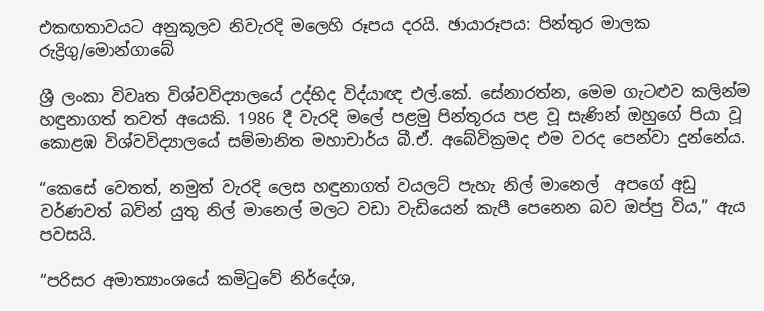එකඟතාවයට අනුකූලව නිවැරදි මලෙහි රූපය දරයි. ඡායාරූපය: පින්තුර මාලක රුද්‍රිගු/මොන්ගාබේ

ශ්‍රී ලංකා විවෘත විශ්වවිද්‍යාලයේ උද්භිද විද්යාඥ එල්.කේ. සේනාරත්න, මෙම ගැටළුව කලින්ම හඳුනාගත් තවත් අයෙකි. 1986 දී වැරදි මලේ පළමු පින්තූරය පළ වූ සැණින් ඔහුගේ පියා වූ කොළඹ විශ්වවිද්‍යාලයේ සම්මානිත මහාචාර්ය බී.ඒ. අබේවික්‍රමද එම වරද පෙන්වා දුන්නේය.

“කෙසේ වෙතත්, නමුත් වැරදි ලෙස හඳුනාගත් වයලට් පැහැ නිල් මානෙල්  අපගේ අඩු වර්ණවත් බවින් යුතු නිල් මානෙල් මලට වඩා වැඩියෙන් කැපී පෙනෙන බව ඔප්පු විය,” ඇය පවසයි.

“පරිසර අමාත්‍යාංශයේ කමිටුවේ නිර්දේශ,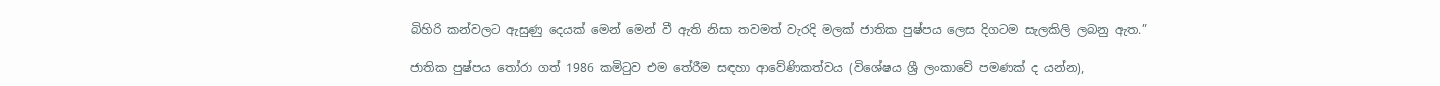බිහිරි කන්වලට ඇසුණු දෙයක් මෙන් මෙන් වී ඇති නිසා තවමත් වැරදි මලක් ජාතික පුෂ්පය ලෙස දිගටම සැලකිලි ලබනු ඇත.”

ජාතික පුෂ්පය තෝරා ගත් 1986 කමිටුව එම තේරීම සඳහා ආවේණිකත්වය (විශේෂය ශ්‍රී ලංකාවේ පමණක් ද යන්න),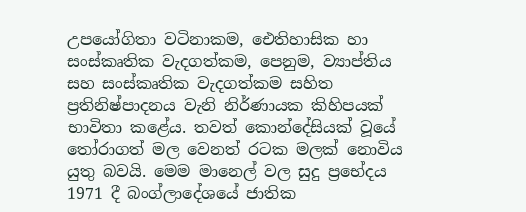උපයෝගිතා වටිනාකම, ඓතිහාසික හා සංස්කෘතික වැදගත්කම, පෙනුම, ව්‍යාප්තිය සහ සංස්කෘතික වැදගත්කම සහිත ප්‍රතිනිෂ්පාදනය වැනි නිර්ණායක කිහිපයක් භාවිතා කළේය. තවත් කොන්දේසියක් වූයේ තෝරාගත් මල වෙනත් රටක මලක් නොවිය යුතු බවයි. මෙම මානෙල් වල සුදු ප්‍රභේදය 1971 දී බංග්ලාදේශයේ ජාතික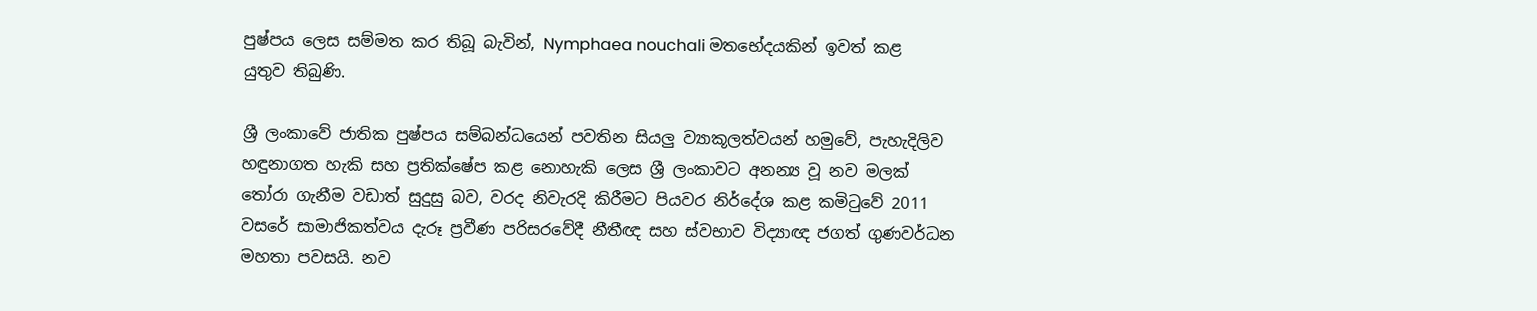පුෂ්පය ලෙස සම්මත කර තිබූ බැවින්, Nymphaea nouchali මතභේදයකින් ඉවත් කළ යුතුව තිබුණි.

ශ්‍රී ලංකාවේ ජාතික පුෂ්පය සම්බන්ධයෙන් පවතින සියලු ව්‍යාකූලත්වයන් හමුවේ, පැහැදිලිව හඳුනාගත හැකි සහ ප්‍රතික්ෂේප කළ නොහැකි ලෙස ශ්‍රී ලංකාවට අනන්‍ය වූ නව මලක් තෝරා ගැනීම වඩාත් සුදුසු බව, වරද නිවැරදි කිරීමට පියවර නිර්දේශ කළ කමිටුවේ 2011 වසරේ සාමාජිකත්වය දැරූ ප්‍රවීණ පරිසරවේදී නීතීඥ සහ ස්වභාව විද්‍යාඥ ජගත් ගුණවර්ධන මහතා පවසයි. නව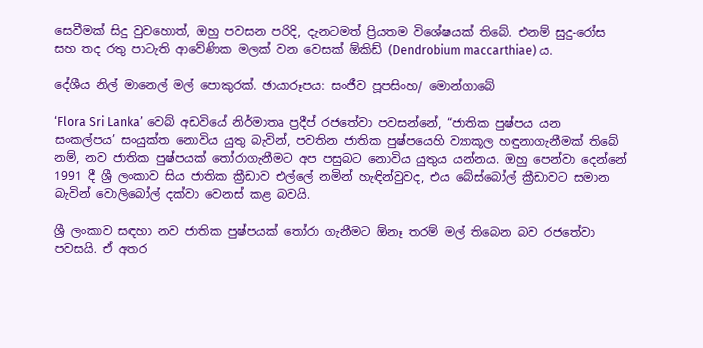සෙවීමක් සිදු වුවහොත්, ඔහු පවසන පරිදි, දැනටමත් ප්‍රියතම විශේෂයක් තිබේ. එනම් සුදු-රෝස සහ තද රතු පාටැති ආවේණික මලක් වන වෙසක් ඕකිඩ් (Dendrobium maccarthiae) ය.

දේශීය නිල් මානෙල් මල් පොකුරක්. ඡායාරූපය: සංජීව පූපසිංහ/ මොන්ගාබේ

‘Flora Sri Lanka’ වෙබ් අඩවියේ නිර්මාතෘ ප්‍රදීප් රජතේවා පවසන්නේ, “ජාතික පුෂ්පය යන සංකල්පය’ සංයුක්ත නොවිය යුතු බැවින්, පවතින ජාතික පුෂ්පයෙහි ව්‍යාකූල හඳුනාගැනීමක් තිබේ නම්, නව ජාතික පුෂ්පයක් තෝරාගැනීමට අප පසුබට නොවිය යුතුය යන්නය. ඔහු පෙන්වා දෙන්නේ 1991 දී ශ්‍රී ලංකාව සිය ජාතික ක්‍රීඩාව එල්ලේ නමින් හැඳින්වුවද, එය බේස්බෝල් ක්‍රීඩාවට සමාන බැවින් වොලිබෝල් දක්වා වෙනස් කළ බවයි.

ශ්‍රී ලංකාව සඳහා නව ජාතික පුෂ්පයක් තෝරා ගැනීමට ඕනෑ තරම් මල් තිබෙන බව රජතේවා පවසයි. ඒ අතර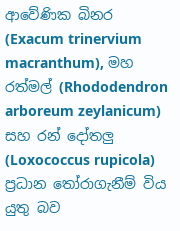ආවේණික බිනර (Exacum trinervium macranthum), මහ රත්මල් (Rhododendron arboreum zeylanicum) සහ රන් දෝතලු (Loxococcus rupicola) ප්‍රධාන තෝරාගැනීම් විය යුතු බව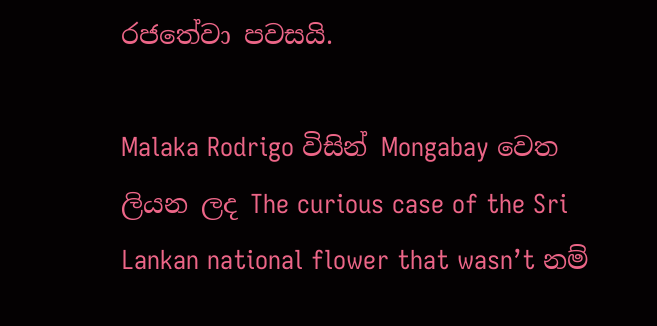රජතේවා පවසයි.

Malaka Rodrigo විසින් Mongabay වෙත ලියන ලද The curious case of the Sri Lankan national flower that wasn’t නම්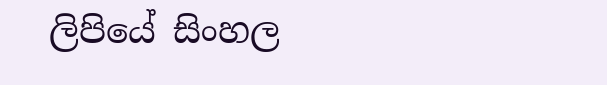ලිපියේ සිංහල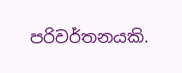පරිවර්තනයකි.